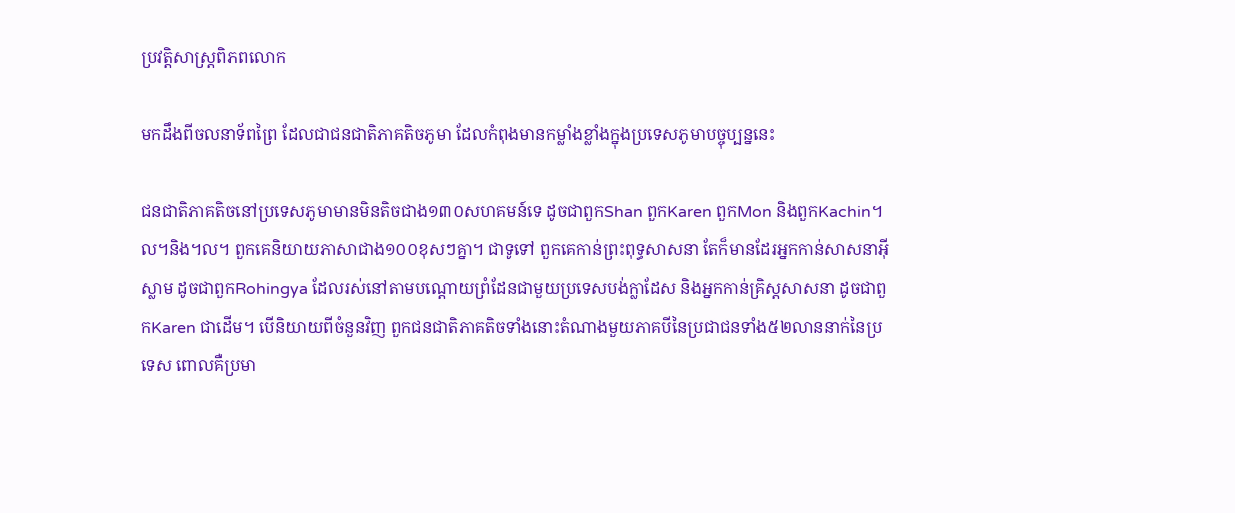ប្រវត្តិសាស្រ្តពិភពលោក

មកដឹងពីចលនាទ័ពព្រៃ ដែលជាជនជាតិភាគតិចភូមា ដែលកំពុងមានកម្លាំងខ្លាំងក្នុងប្រទេសភូមាបច្ចុប្បន្ននេះ

ជនជាតិភាគតិចនៅប្រទេសភូមាមានមិនតិចជាង១៣០សហគមន៍ទេ ដូចជាពួកShan ពួកKaren ពួកMon និងពួកKachin។ល។និង។ល។ ពួកគេនិយាយភាសាជាង១០០ខុសៗគ្នា។ ជាទូទៅ ពួកគេកាន់ព្រះពុទ្ធសាសនា តែក៏មានដែរអ្នកកាន់សាសនាអ៊ីស្លាម ដូចជាពួកRohingya ដែលរស់នៅតាមបណ្តោយព្រំដែនជាមួយប្រទេសបង់ក្លាដែស និងអ្នកកាន់គ្រិស្តសាសនា ដូចជាពួកKaren ជាដើម។ បើនិយាយពីចំនួនវិញ ពួកជនជាតិភាគតិចទាំងនោះតំណាងមួយភាគបីនៃប្រជាជនទាំង៥២លាននាក់នៃប្រទេស ពោលគឺប្រមា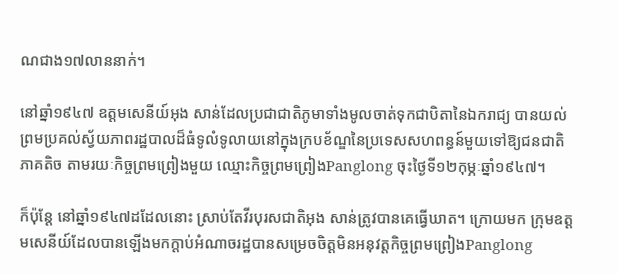ណជាង១៧លាននាក់។

នៅឆ្នាំ១៩៤៧ ឧត្តមសេនីយ៍អុង សាន់ដែលប្រជាជាតិភូមាទាំងមូលចាត់ទុកជាបិតានៃឯករាជ្យ បានយល់ព្រមប្រគល់ស្វ័យភាពរដ្ឋបាលដ៏ធំទូលំទូលាយនៅក្នុងក្របខ័ណ្ឌនៃប្រទេសសហពន្ធន៍មួយទៅឱ្យជនជាតិភាគតិច តាមរយៈកិច្ចព្រមព្រៀងមួយ ឈ្មោះកិច្ចព្រមព្រៀងPanglong ចុះថ្ងៃទី១២កុម្ភៈឆ្នាំ១៩៤៧។

ក៏ប៉ុន្តែ នៅឆ្នាំ១៩៤៧ដដែលនោះ ស្រាប់តែវីរបុរសជាតិអុង សាន់ត្រូវបានគេធ្វើឃាត។ ក្រោយមក ក្រុមឧត្តមសេនីយ៍ដែលបានឡើងមកក្តាប់អំណាចរដ្ឋបានសម្រេចចិត្តមិនអនុវត្តកិច្ចព្រមព្រៀងPanglong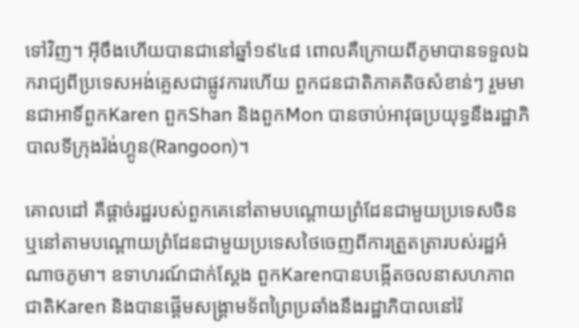ទៅវិញ។ អ៊ីចឹងហើយបានជានៅឆ្នាំ១៩៤៨ ពោលគឺក្រោយពីភូមាបានទទួលឯករាជ្យពីប្រទេសអង់គ្លេសជាផ្លូវការហើយ ពួកជនជាតិភាគតិចសំខាន់ៗ រួមមានជាអាទិ៍ពួកKaren ពួកShan និងពួកMon បានចាប់អាវុធប្រយុទ្ធនឹងរដ្ឋាភិបាលទីក្រុងរ៉ង់ហ្គូន(Rangoon)។

គោលដៅ គឺផ្តាច់រដ្ឋរបស់ពួកគេនៅតាមបណ្តោយព្រំដែនជាមួយប្រទេសចិន ឬនៅតាមបណ្តោយព្រំដែនជាមួយប្រទេសថៃចេញពីការត្រួតត្រារបស់រដ្ឋអំណាចភូមា។ ឧទាហរណ៍ជាក់ស្តែង ពួកKarenបានបង្កើតចលនាសហភាពជាតិKaren និងបានផ្តើមសង្គ្រាមទ័ពព្រៃប្រឆាំងនឹងរដ្ឋាភិបាលនៅរ៉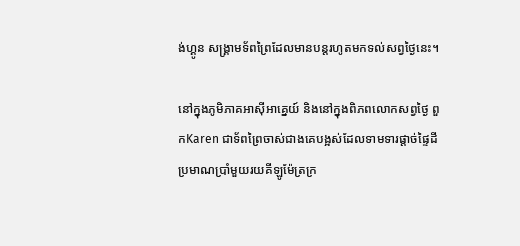ង់ហ្គូន សង្គ្រាមទ័ពព្រៃដែលមានបន្តរហូតមកទល់សព្វថ្ងៃនេះ។

នៅក្នុងភូមិភាគអាស៊ីអាគ្នេយ៍ និងនៅក្នុងពិភពលោកសព្វថ្ងៃ ពួកKaren ជាទ័ពព្រៃចាស់ជាងគេបង្អស់ដែលទាមទារផ្តាច់ផ្ទៃដីប្រមាណប្រាំមួយរយគីឡូម៉ែត្រក្រ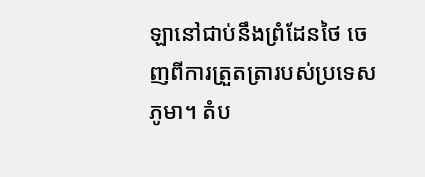ឡានៅជាប់នឹងព្រំដែនថៃ ចេញពីការត្រួតត្រារបស់ប្រទេសភូមា។ តំប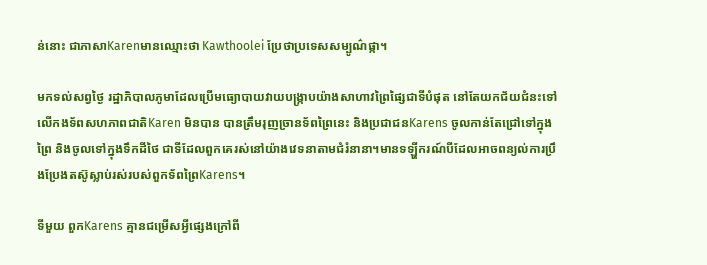ន់នោះ ជាភាសាKarenមានឈ្មោះថា Kawthoolei ប្រែថាប្រទេសសម្បូណ៌ផ្កា។

មកទល់សព្វថ្ងៃ រដ្ឋាភិបាលភូមាដែលប្រើមធ្យោបាយវាយបង្ក្រាបយ៉ាងសាហាវព្រៃផ្សៃជាទីបំផុត នៅតែយកជ័យជំនះទៅលើកងទ័ពសហភាពជាតិKaren មិនបាន បានត្រឹមរុញច្រានទ័ពព្រៃនេះ និងប្រជាជនKarens ចូលកាន់តែជ្រៅទៅក្នុងព្រៃ និងចូលទៅក្នុងទឹកដីថៃ ជាទីដែលពួកគេរស់នៅយ៉ាងវេទនាតាមជំរំនានា។មានទឡ្ហីករណ៍បីដែលអាចពន្យល់ការប្រឹងប្រែងតស៊ូស្លាប់រស់របស់ពួកទ័ពព្រៃKarens។

ទីមួយ ពួកKarens គ្មានជម្រើសអ្វីផ្សេងក្រៅពី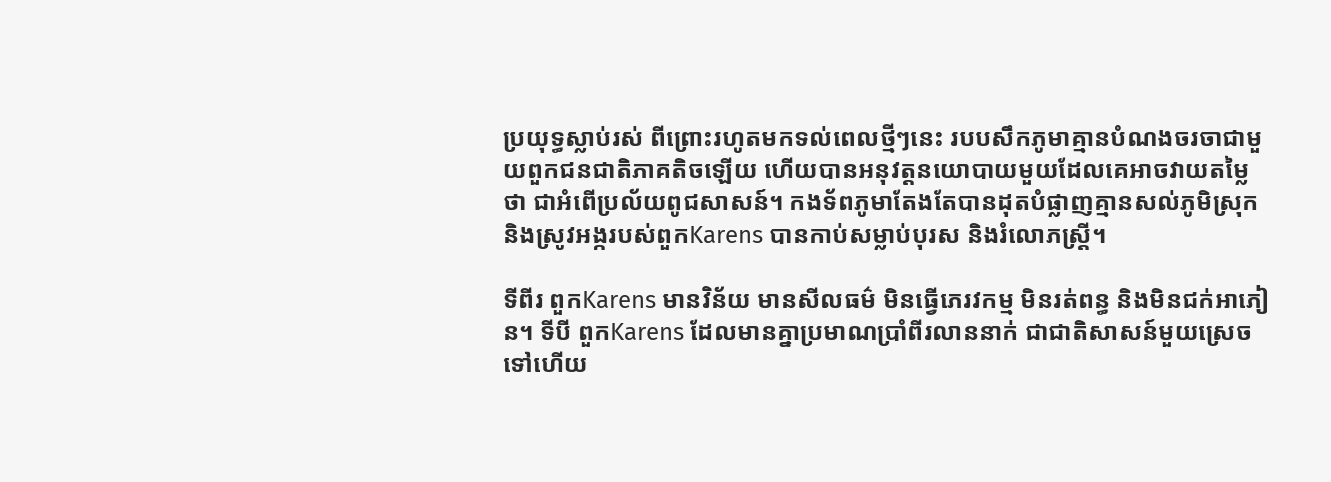ប្រយុទ្ធស្លាប់រស់ ពីព្រោះរហូតមកទល់ពេលថ្មីៗនេះ របបសឹកភូមាគ្មានបំណងចរចាជាមួយពួកជនជាតិភាគតិចឡើយ ហើយបានអនុវត្តនយោបាយមួយដែលគេអាចវាយតម្លៃថា ជាអំពើប្រល័យពូជសាសន៍។ កងទ័ពភូមាតែងតែបានដុតបំផ្លាញគ្មានសល់ភូមិស្រុក និងស្រូវអង្ករបស់ពួកKarens បានកាប់សម្លាប់បុរស និងរំលោភស្រ្តី។

ទីពីរ ពួកKarens មានវិន័យ មានសីលធម៌ មិនធ្វើភេរវកម្ម មិនរត់ពន្ធ និងមិនជក់អាភៀន។ ទីបី ពួកKarens ដែលមានគ្នាប្រមាណប្រាំពីរលាននាក់ ជាជាតិសាសន៍មួយស្រេចទៅហើយ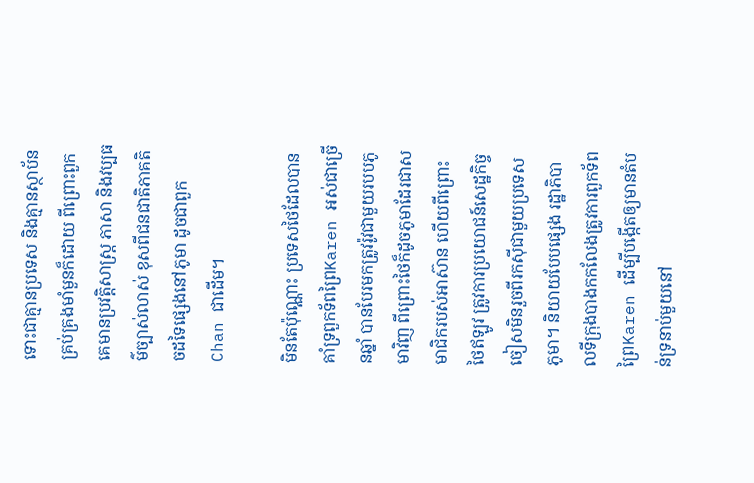ទោះជាគ្មានប្រទេស និងគ្មានស្ថាប័នគ្រប់គ្រងមាំមួនក៏ដោយ ពីព្រោះពួកគេមានប្រវត្តិសាស្រ្ត ភាសា និងវប្បធម៌ច្បាស់លាស់ ខុសពីជនជាតិភាគតិចដទៃផ្សេងនៅភូមា ដូចជាពួកChan ជាដើម។

មិនតែប៉ុណ្ណោះ ប្រទេសថៃដែលបានគាំទ្រពួកទ័ពព្រៃKaren អស់ជាច្រើនឆ្នាំ បានបែរមកត្រូវរ៉ូវជាមួយរបបភូមាវិញ ពីព្រោះថៃក៏ដូចភូមាដែរជាសមាជិករបស់អាស៊ាន ហើយពីព្រោះថៃឥឡូវ ត្រូវការប្រយោជន៍សេដ្ឋកិច្ច ចៀសមិនរួចពីរកស៊ីជាមួយប្រទេសភូមា។ និយាយបែបផ្សេង រដ្ឋាភិបាលទីក្រុងបាងកកលែងត្រូវការពួកទ័ពព្រៃKaren ដើម្បីបង្កើតឲ្យមានតំបន់ទ្រនាប់មួយនៅ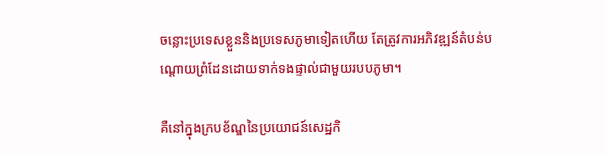ចន្លោះប្រទេសខ្លួននិងប្រទេសភូមាទៀតហើយ តែត្រូវការអភិវឌ្ឍន៍តំបន់បណ្តោយព្រំដែនដោយទាក់ទងផ្ទាល់ជាមួយរបបភូមា។

គឺនៅក្នុងក្របខ័ណ្ឌនៃប្រយោជន៍សេដ្ឋកិ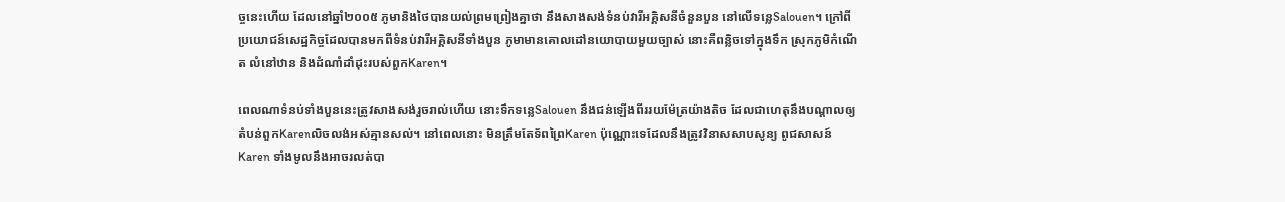ច្ចនេះហើយ ដែលនៅឆ្នាំ២០០៥ ភូមានិងថៃបានយល់ព្រមព្រៀងគ្នាថា នឹងសាងសង់ទំនប់វារីអគ្គិសនីចំនួនបួន នៅលើទន្លេSalouen។ ក្រៅពីប្រយោជន៍សេដ្ឋកិច្ចដែលបានមកពីទំនប់វារីអគ្គិសនីទាំងបួន ភូមាមានគោលដៅនយោបាយមួយច្បាស់ នោះគឺពន្លិចទៅក្នុងទឹក ស្រុកភូមិកំណើត លំនៅឋាន និងដំណាំដាំដុះរបស់ពួកKaren។

ពេលណាទំនប់ទាំងបួននេះត្រូវសាងសង់រួចរាល់ហើយ នោះទឹកទន្លេSalouen នឹងជន់ឡើងពីររយម៉ែត្រយ៉ាងតិច ដែលជាហេតុនឹងបណ្តាលឲ្យតំបន់ពួកKarenលិចលង់អស់គ្មានសល់។ នៅពេលនោះ មិនត្រឹមតែទ័ពព្រៃKaren ប៉ុណ្ណោះទេដែលនឹងត្រូវវិនាសសាបសូន្យ ពូជសាសន៍Karen ទាំងមូលនឹងអាចរលត់បា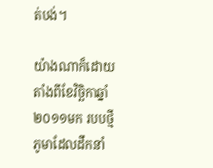ត់បង់។

យ៉ាងណាក៏ដោយ តាំងពីខែវិច្ឆិកាឆ្នាំ២០១១មក របបថ្មីភូមាដែលដឹកនាំ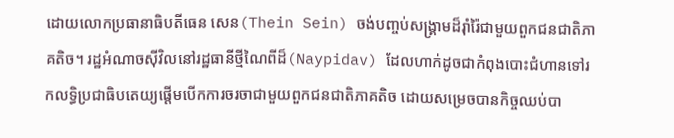ដោយលោកប្រធានាធិបតីធេន សេន(Thein Sein) ចង់បញ្ចប់សង្គ្រាមដ៏រ៉ាំរ៉ៃជាមួយពួកជនជាតិភាគតិច។ រដ្ឋអំណាចស៊ីវិលនៅរដ្ឋធានីថ្មីណៃពីដ៏(Naypidav) ដែលហាក់ដូចជាកំពុងបោះជំហានទៅរកលទ្ធិប្រជាធិបតេយ្យផ្តើមបើកការចរចាជាមួយពួកជនជាតិភាគតិច ដោយសម្រេចបានកិច្ចឈប់បា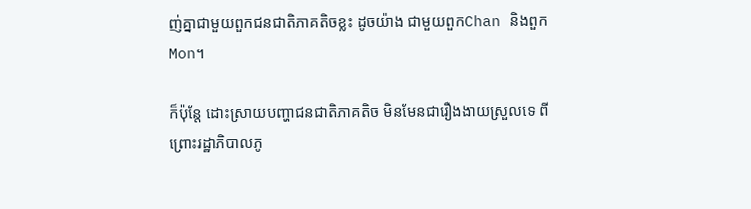ញ់គ្នាជាមួយពួកជនជាតិភាគតិចខ្លះ ដូចយ៉ាង ជាមួយពួកChan និងពួកMon។

ក៏ប៉ុន្តែ ដោះស្រាយបញ្ហាជនជាតិភាគតិច មិនមែនជារឿងងាយស្រួលទេ ពីព្រោះរដ្ឋាភិបាលភូ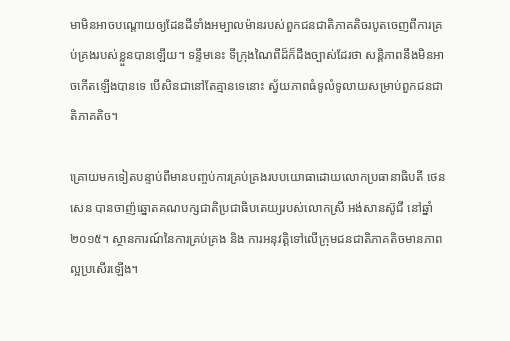មាមិនអាចបណ្តោយឲ្យដែនដីទាំងអម្បាលម៉ានរបស់ពួកជនជាតិភាគតិចរបូតចេញពីការគ្រប់គ្រងរបស់ខ្លួនបានឡើយ។ ទន្ទឹមនេះ ទីក្រុងណៃពីដ៏ក៏ដឹងច្បាស់ដែរថា សន្តិភាពនឹងមិនអាចកើតឡើងបានទេ បើសិនជានៅតែគ្មានទេនោះ ស្វ័យភាពធំទូលំទូលាយសម្រាប់ពួកជនជាតិភាគតិច។

គ្រោយមកទៀតបន្ទាប់ពីមានបញ្ចប់ការគ្រប់គ្រងរបបយោធាដោយលោកប្រធានាធិបតី ថេន សេន បានចាញ៉ឆ្នោតគណបក្សជាតិប្រជាធិបតេយ្យរបស់លោកស្រី អង់សានស៊ូជី នៅឆ្នាំ២០១៥។ ស្ថានការណ៍នៃការគ្រប់គ្រង និង ការអនុវត្តិទៅលើក្រុមជនជាតិភាគតិចមានភាពល្អប្រសើរឡើង។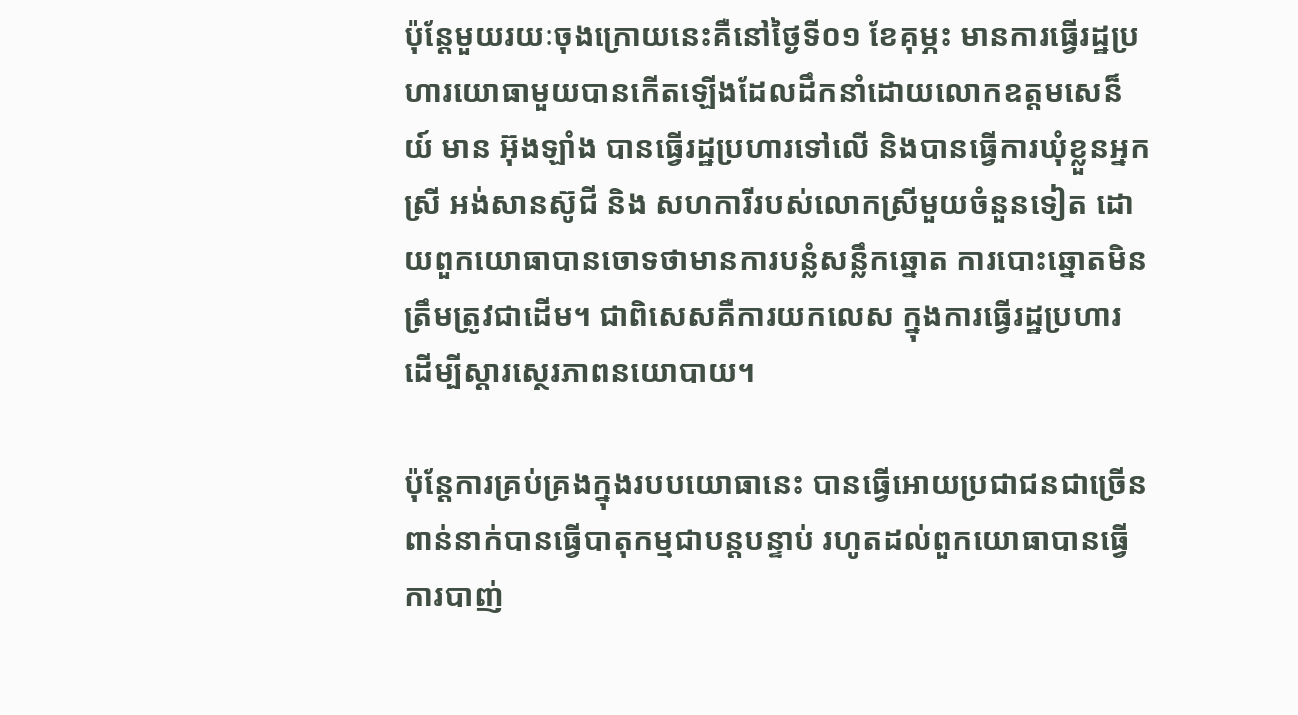ប៉ុន្តែមួយរយៈចុងក្រោយនេះគឺនៅថ្ងៃទី០១ ខែគុម្ភះ មានការធ្វើរដ្ឋប្រហារយោធាមួយបានកើតឡើងដែលដឹកនាំដោយលោកឧត្តមសេន៏យ៍ មាន អ៊ុងឡាំង បានធ្វើរដ្ឋប្រហារទៅលើ និងបានធ្វើការឃុំខ្លួនអ្នកស្រី អង់សានស៊ូជី និង សហការីរបស់លោកស្រីមួយចំនួនទៀត ដោយពួកយោធាបានចោទថាមានការបន្លំសន្លឹកឆ្នោត ការបោះឆ្នោតមិនត្រឹមត្រូវជាដើម។ ជាពិសេសគឺការយកលេស ក្នុងការធ្វើរដ្ឋប្រហារដើម្បីស្ដារស្ថេរភាពនយោបាយ។

ប៉ុន្តែការគ្រប់គ្រងក្នុងរបបយោធានេះ បានធ្វើអោយប្រជាជនជាច្រើនពាន់នាក់បានធ្វើបាតុកម្មជាបន្តបន្ទាប់ រហូតដល់ពួកយោធាបានធ្វើការបាញ់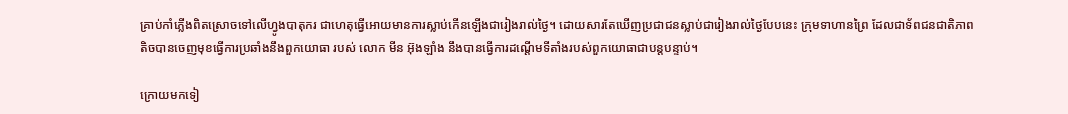គ្រាប់កាំភ្លើងពិតស្រោចទៅលើហ្វូងបាតុករ ជាហេតុធ្វើអោយមានការស្លាប់កើនឡើងជារៀងរាល់ថ្ងៃ។ ដោយសារតែឃើញប្រជាជនស្លាប់ជារៀងរាល់ថ្ងៃបែបនេះ ក្រុមទាហានព្រៃ ដែលជាទ័ពជនជាតិភាពតិចបានចេញមុខធ្វើការប្រឆាំងនឹងពួកយោធា របស់ លោក មីន អ៊ុងឡាំង នឹងបានធ្វើការដណ្ដើមទីតាំងរបស់ពួកយោធាជាបន្តបន្ទាប់។

ក្រោយមកទៀ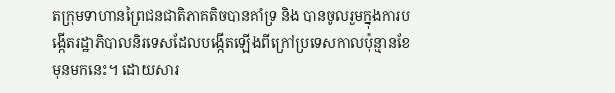តក្រុមទាហានព្រៃជនជាតិភាគតិចបានគាំទ្រ និង បានចូលរួមក្នុងការបង្កើតរដ្ឋាភិបាលនិរទេសដែលបង្កើតឡើងពីក្រៅប្រទេសកាលប៉ុន្មានខែមុនមកនេះ។ ដោយសារ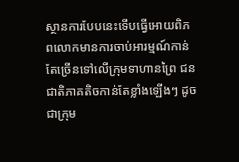ស្ថានការបែបនេះទើបធ្វើអោយពិភពលោកមានការចាប់អារម្មណ៍កាន់តែច្រើនទៅលើក្រុមទាហានព្រៃ ជនជាតិភាគតិចកាន់តែខ្លាំងឡើងៗ ដូចជាក្រុម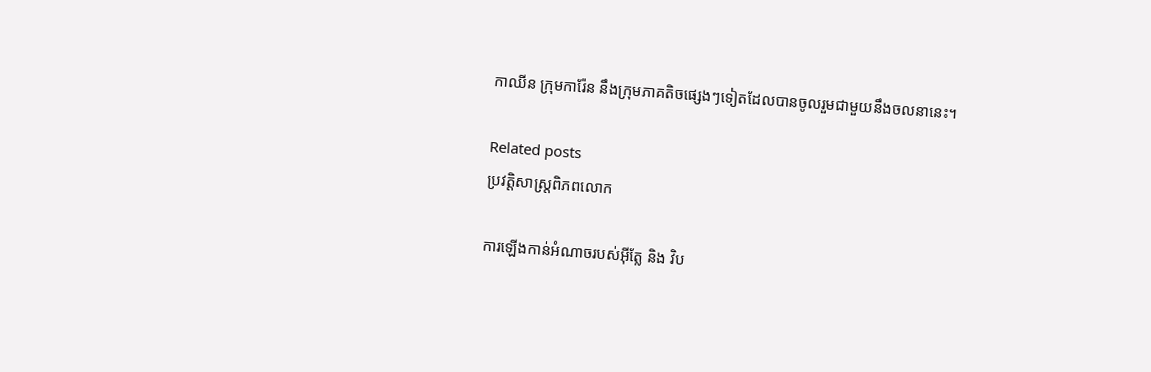កាឈីន ក្រុមការ៉ែន នឹងក្រុមភាគតិចផ្សេងៗទៀតដែលបានចូលរួមជាមួយនឹងចលនានេះ។

Related posts
ប្រវត្តិសាស្រ្តពិភពលោក

ការឡើងកាន់អំណាចរបស់អ៊ីត្លែ និង វិប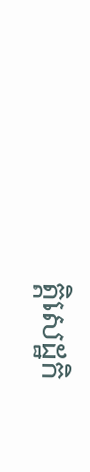ត្តិសេដ្ឋកិ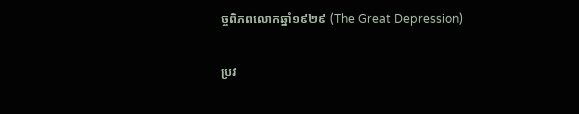ច្ចពិភពលោកឆ្នាំ១៩២៩ (The Great Depression)

ប្រវ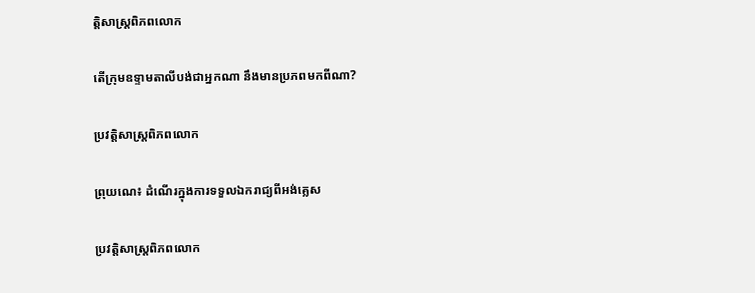ត្តិសាស្រ្តពិភពលោក

តើក្រុមឧទ្ទាមតាលីបង់ជាអ្នកណា នឹងមានប្រភពមកពីណា?

ប្រវត្តិសាស្រ្តពិភពលោក

ព្រុយណេ៖ ដំណើរក្នុងការទទួលឯករាជ្យពីអង់គ្លេស

ប្រវត្តិសាស្រ្តពិភពលោក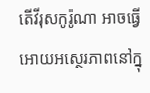តើវីរុសកូរ៉ូណា អាចធ្វើអោយអស្ថេរភាពនៅក្នុ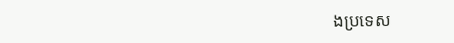ងប្រទេស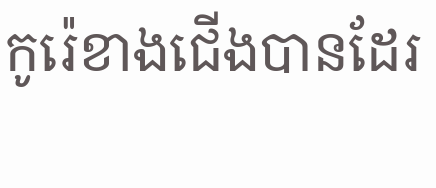កូរ៉េខាងជើងបានដែរ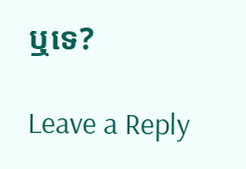ឬទេ?

Leave a Reply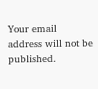Your email address will not be published.